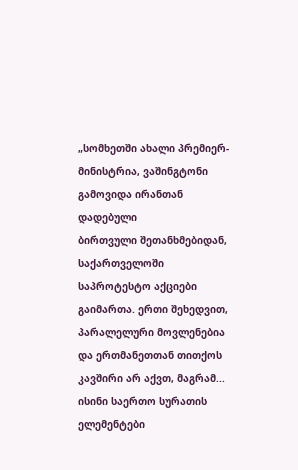„სომხეთში ახალი პრემიერ-მინისტრია, ვაშინგტონი გამოვიდა ირანთან დადებული
ბირთვული შეთანხმებიდან, საქართველოში საპროტესტო აქციები გაიმართა. ერთი შეხედვით, პარალელური მოვლენებია და ერთმანეთთან თითქოს კავშირი არ აქვთ, მაგრამ... ისინი საერთო სურათის ელემენტები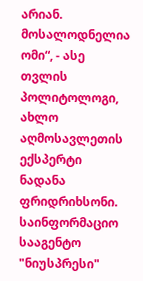არიან. მოსალოდნელია ომი“, - ასე თვლის პოლიტოლოგი, ახლო აღმოსავლეთის ექსპერტი ნადანა ფრიდრიხსონი.
საინფორმაციო სააგენტო "ნიუსპრესი"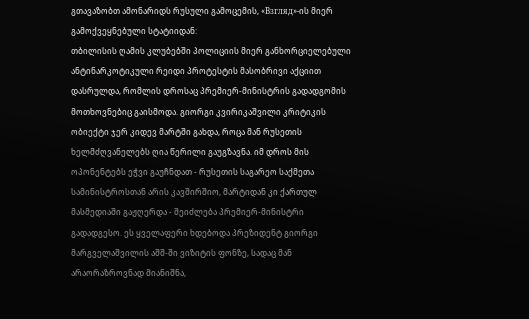გთავაზობთ ამონარიდს რუსული გამოცემის, «Взгляд»-ის მიერ გამოქვეყნებული სტატიიდან:
თბილისის ღამის კლუბებში პოლიციის მიერ განხორციელებული ანტინარკოტიკული რეიდი პროტესტის მასობრივი აქციით დასრულდა, რომლის დროსაც პრემიერ-მინისტრის გადადგომის მოთხოვნებიც გაისმოდა. გიორგი კვირიკაშვილი კრიტიკის ობიექტი ჯერ კიდევ მარტში გახდა, როცა მან რუსეთის ხელმძღვანელებს ღია წერილი გაუგზავნა. იმ დროს მის ოპონენტებს ეჭვი გაუჩნდათ - რუსეთის საგარეო საქმეთა სამინისტროსთან არის კავშირშიო, მარტიდან კი ქართულ მასმედიაში გაჟღერდა - შეიძლება პრემიერ-მინისტრი გადადგესო. ეს ყველაფერი ხდებოდა პრეზიდენტ გიორგი მარგველაშვილის აშშ-ში ვიზიტის ფონზე, სადაც მან არაორაზროვნად მიანიშნა,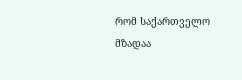რომ საქართველო მზადაა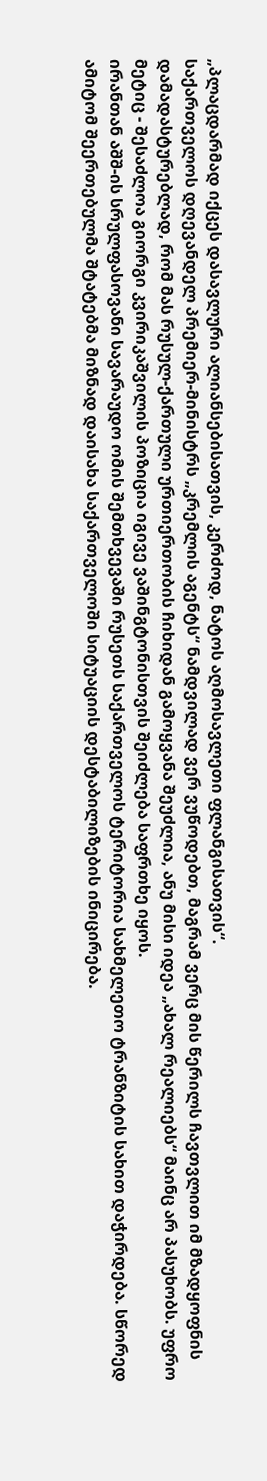„პლაცდარმად იქცეს დასავლური ალიანსებისათვის, კერძოდ, ნატოს აღმოსავლეთი ფლანგისათვის“.
საქართველოს დღევანდელ პრემიერ-მინისტრს „კრემლის აგენტს“ ნამდვილად ვერ ვუწოდებთ, მაგრამ ვერც მის წერილს ჩავთვლით იმ მზადყოფნის დამადასტურებლად, რომ მას რუსულ-ქართული ურთიერთობის ჩიხიდან გამოყვანა შეუძლია, ანუ მისი იდეა „ახალ რეალიებს“ მაინც არ პასუხობს. უფრო მეტიც - შესაძლოა გიორგი კვირიკაშვილის პოზიცია იგივე ვაშინგტონისთვის შეიძლება საფრთხე იყოს.
ირანთან აშშ-ის სრულფასოვანი სავარაუდო ომის შემთხვევაში რუსეთს საქართველოს ტერიტორია სახმელეთო ტრანზიტის სახით დაჭირდება. სწორედ ამიტომ შეერთებულმა შტატებმა მიზნად დაისახა საქართველოში სიტუაციის დესტაბილიზების ინიცირება.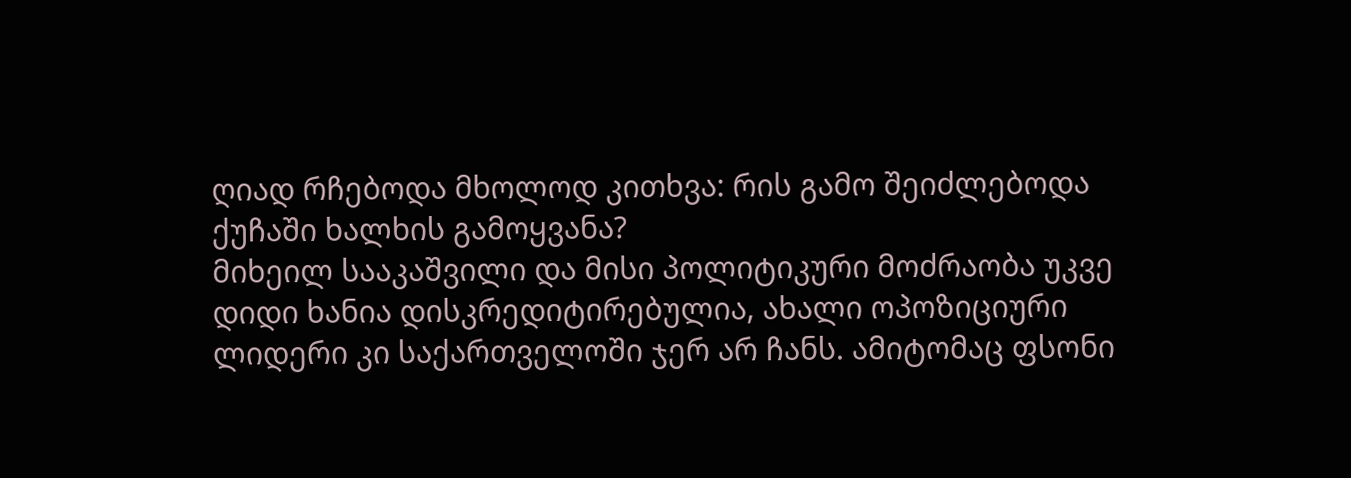ღიად რჩებოდა მხოლოდ კითხვა: რის გამო შეიძლებოდა ქუჩაში ხალხის გამოყვანა?
მიხეილ სააკაშვილი და მისი პოლიტიკური მოძრაობა უკვე დიდი ხანია დისკრედიტირებულია, ახალი ოპოზიციური ლიდერი კი საქართველოში ჯერ არ ჩანს. ამიტომაც ფსონი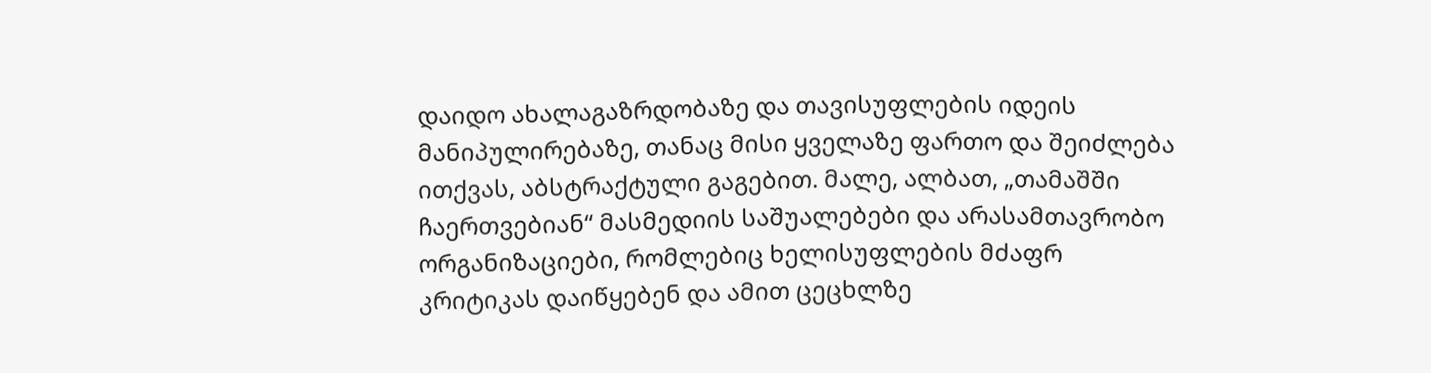დაიდო ახალაგაზრდობაზე და თავისუფლების იდეის მანიპულირებაზე, თანაც მისი ყველაზე ფართო და შეიძლება ითქვას, აბსტრაქტული გაგებით. მალე, ალბათ, „თამაშში ჩაერთვებიან“ მასმედიის საშუალებები და არასამთავრობო ორგანიზაციები, რომლებიც ხელისუფლების მძაფრ კრიტიკას დაიწყებენ და ამით ცეცხლზე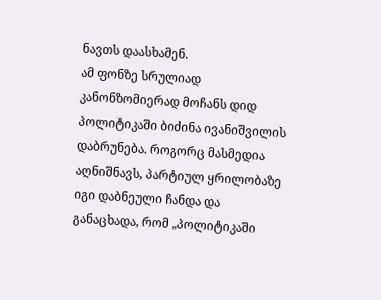ნავთს დაასხამენ.
ამ ფონზე სრულიად კანონზომიერად მოჩანს დიდ პოლიტიკაში ბიძინა ივანიშვილის დაბრუნება. როგორც მასმედია აღნიშნავს, პარტიულ ყრილობაზე იგი დაბნეული ჩანდა და განაცხადა, რომ „პოლიტიკაში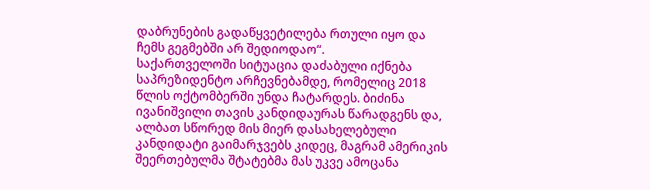დაბრუნების გადაწყვეტილება რთული იყო და ჩემს გეგმებში არ შედიოდაო“.
საქართველოში სიტუაცია დაძაბული იქნება საპრეზიდენტო არჩევნებამდე, რომელიც 2018 წლის ოქტომბერში უნდა ჩატარდეს. ბიძინა ივანიშვილი თავის კანდიდაურას წარადგენს და, ალბათ სწორედ მის მიერ დასახელებული კანდიდატი გაიმარჯვებს კიდეც, მაგრამ ამერიკის შეერთებულმა შტატებმა მას უკვე ამოცანა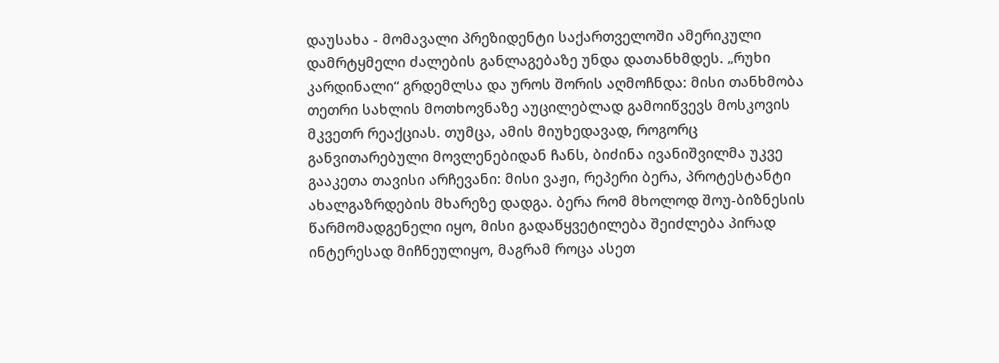დაუსახა - მომავალი პრეზიდენტი საქართველოში ამერიკული დამრტყმელი ძალების განლაგებაზე უნდა დათანხმდეს. „რუხი კარდინალი“ გრდემლსა და უროს შორის აღმოჩნდა: მისი თანხმობა თეთრი სახლის მოთხოვნაზე აუცილებლად გამოიწვევს მოსკოვის მკვეთრ რეაქციას. თუმცა, ამის მიუხედავად, როგორც განვითარებული მოვლენებიდან ჩანს, ბიძინა ივანიშვილმა უკვე გააკეთა თავისი არჩევანი: მისი ვაჟი, რეპერი ბერა, პროტესტანტი ახალგაზრდების მხარეზე დადგა. ბერა რომ მხოლოდ შოუ-ბიზნესის წარმომადგენელი იყო, მისი გადაწყვეტილება შეიძლება პირად ინტერესად მიჩნეულიყო, მაგრამ როცა ასეთ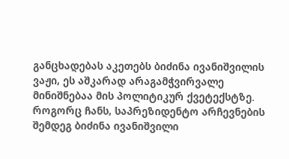განცხადებას აკეთებს ბიძინა ივანიშვილის ვაჟი, ეს აშკარად არაგამჭვირვალე მინიშნებაა მის პოლიტიკურ ქვეტექსტზე.
როგორც ჩანს, საპრეზიდენტო არჩევნების შემდეგ ბიძინა ივანიშვილი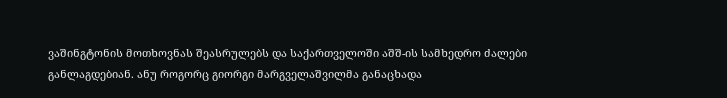ვაშინგტონის მოთხოვნას შეასრულებს და საქართველოში აშშ-ის სამხედრო ძალები განლაგდებიან. ანუ როგორც გიორგი მარგველაშვილმა განაცხადა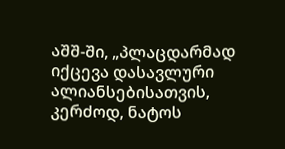აშშ-ში, „პლაცდარმად იქცევა დასავლური ალიანსებისათვის, კერძოდ, ნატოს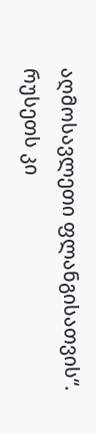აღმოსავლეთი ფლანგისათვის“. რუსეთს კი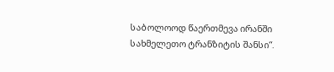საბოლოოდ წაერთმევა ირანში სახმელეთო ტრანზიტის შანსი“.